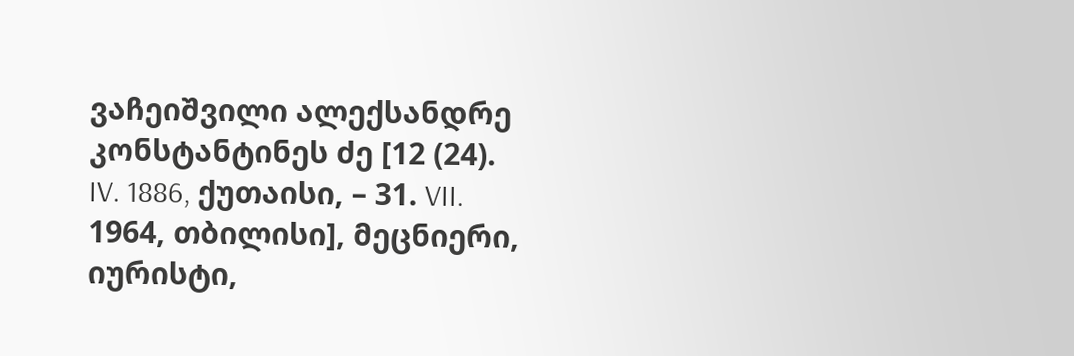ვაჩეიშვილი ალექსანდრე კონსტანტინეს ძე [12 (24). IV. 1886, ქუთაისი, – 31. VII. 1964, თბილისი], მეცნიერი, იურისტი,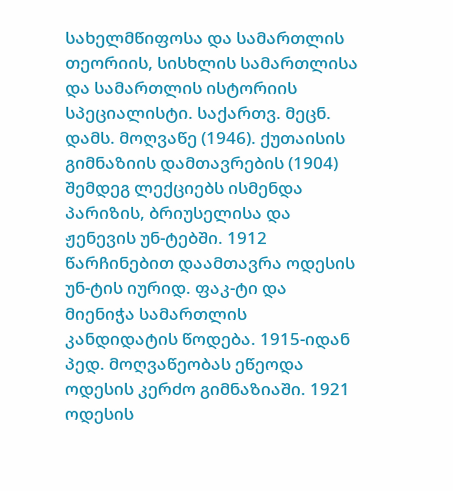სახელმწიფოსა და სამართლის თეორიის, სისხლის სამართლისა და სამართლის ისტორიის სპეციალისტი. საქართვ. მეცნ. დამს. მოღვაწე (1946). ქუთაისის გიმნაზიის დამთავრების (1904) შემდეგ ლექციებს ისმენდა პარიზის, ბრიუსელისა და ჟენევის უნ-ტებში. 1912 წარჩინებით დაამთავრა ოდესის უნ-ტის იურიდ. ფაკ-ტი და მიენიჭა სამართლის კანდიდატის წოდება. 1915-იდან პედ. მოღვაწეობას ეწეოდა ოდესის კერძო გიმნაზიაში. 1921 ოდესის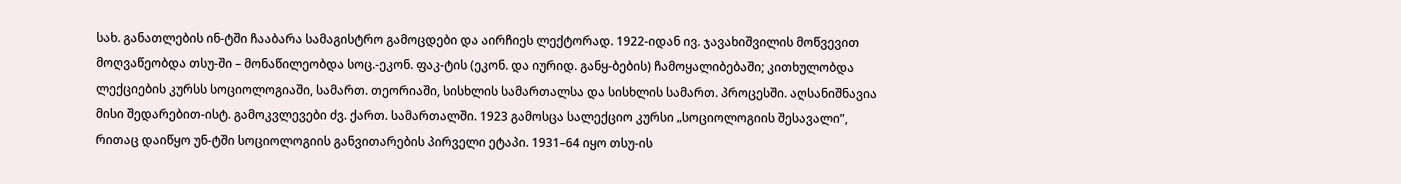სახ. განათლების ინ-ტში ჩააბარა სამაგისტრო გამოცდები და აირჩიეს ლექტორად. 1922-იდან ივ. ჯავახიშვილის მოწვევით მოღვაწეობდა თსუ-ში – მონაწილეობდა სოც.-ეკონ. ფაკ-ტის (ეკონ. და იურიდ. განყ-ბების) ჩამოყალიბებაში; კითხულობდა ლექციების კურსს სოციოლოგიაში, სამართ. თეორიაში, სისხლის სამართალსა და სისხლის სამართ. პროცესში. აღსანიშნავია მისი შედარებით-ისტ. გამოკვლევები ძვ. ქართ. სამართალში. 1923 გამოსცა სალექციო კურსი „სოციოლოგიის შესავალი”, რითაც დაიწყო უნ-ტში სოციოლოგიის განვითარების პირველი ეტაპი. 1931–64 იყო თსუ-ის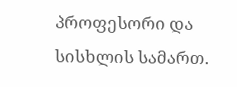პროფესორი და სისხლის სამართ.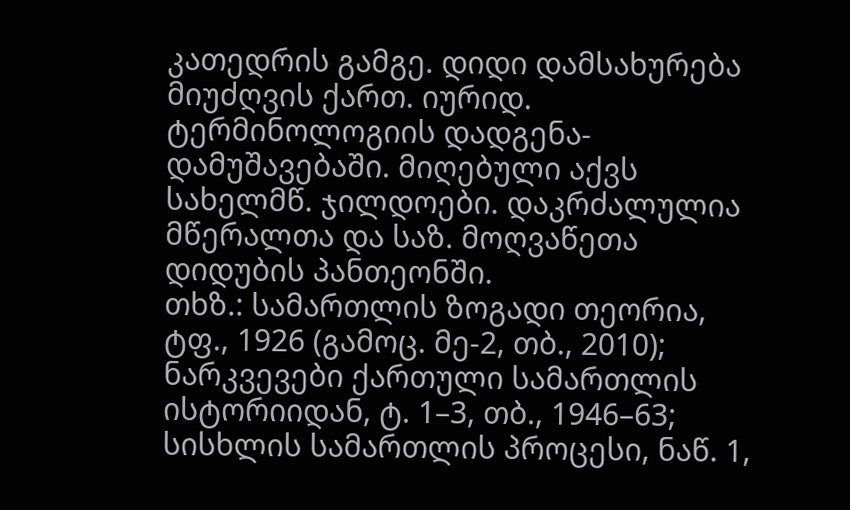კათედრის გამგე. დიდი დამსახურება მიუძღვის ქართ. იურიდ. ტერმინოლოგიის დადგენა-დამუშავებაში. მიღებული აქვს სახელმწ. ჯილდოები. დაკრძალულია მწერალთა და საზ. მოღვაწეთა დიდუბის პანთეონში.
თხზ.: სამართლის ზოგადი თეორია, ტფ., 1926 (გამოც. მე-2, თბ., 2010); ნარკვევები ქართული სამართლის ისტორიიდან, ტ. 1–3, თბ., 1946–63; სისხლის სამართლის პროცესი, ნაწ. 1,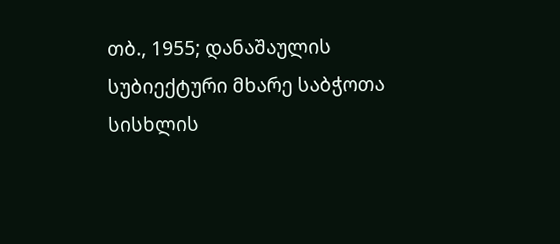თბ., 1955; დანაშაულის სუბიექტური მხარე საბჭოთა სისხლის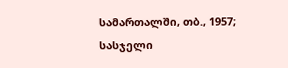სამართალში, თბ., 1957; სასჯელი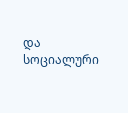და სოციალური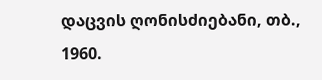დაცვის ღონისძიებანი, თბ., 1960.